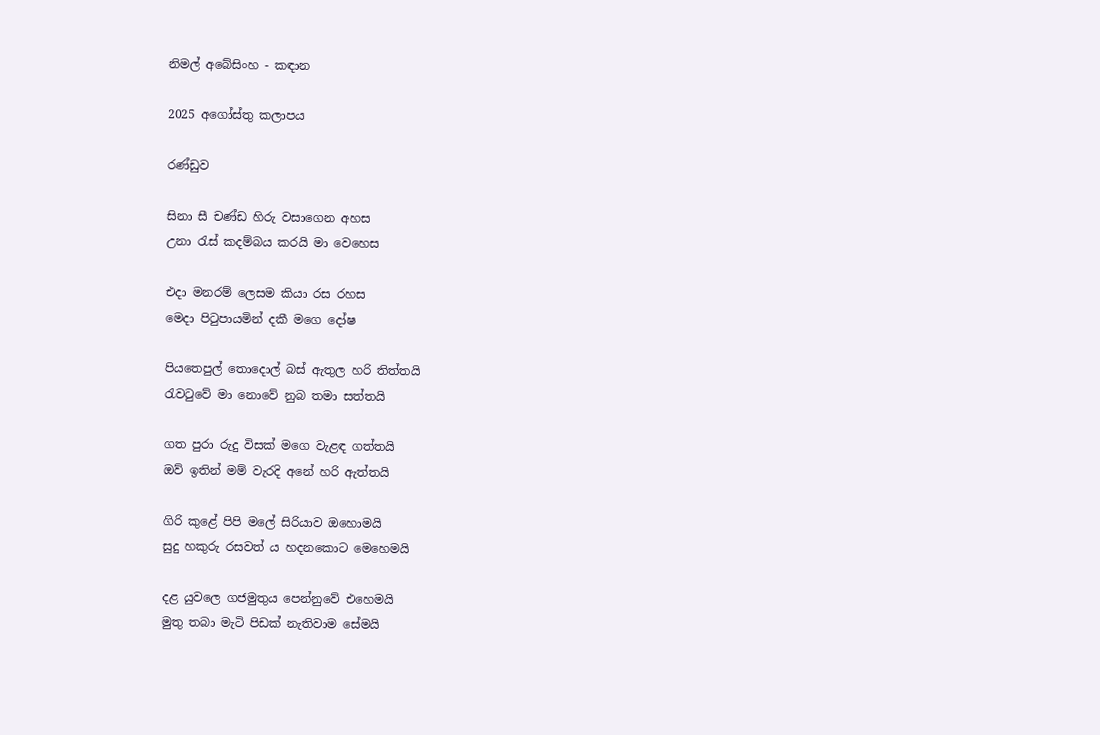නිමල් අබේසිංහ - කඳාන

2025 අගෝස්තු කලාපය

රණ්ඩුව

සිනා සී චණ්ඩ හිරු වසාගෙන අහස
උනා රැස් කදම්බය කරයි මා වෙහෙස

එදා මනරම් ලෙසම කියා රස රහස
මෙදා පිටුපායමින් දකී මගෙ දෝෂ

පියතෙපුල් තොදොල් බස් ඇතුල හරි තිත්තයි
රැවටුවේ මා නොවේ නුබ තමා සත්තයි

ගත පුරා රුදු විසක් මගෙ වැළඳ ගත්තයි
ඔව් ඉතින් මම් වැරදි අනේ හරි ඇත්තයි

ගිරි කුළේ පිපි මලේ සිරියාව ඔහොමයි
සුදු හකුරු රසවත් ය හදනකොට මෙහෙමයි

දළ යුවලෙ ගජමුතුය පෙන්නුවේ එහෙමයි
මුතු තබා මැටි පිඩක් නැතිවාම සේමයි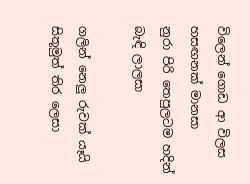විලෙන් ගොඩ ආ විලස හසඟනක් මානසා
නුරා පිරි තෙපුලටම හදින් බැඳි ලාලසා

ගලින් නෙලු රුවක් යෑයි සිතූමුත් තිර ලෙසා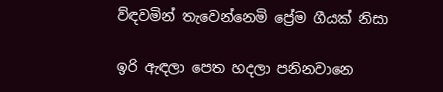ව්ඳවමින් තැවෙන්නෙමි ප්‍රේම ගීයක් නිසා

ඉරි ඇඳලා පෙත හදලා පනිනවානෙ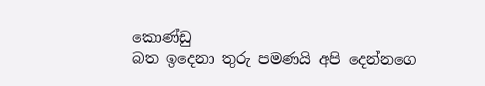කොණ්ඩු
බත ඉදෙනා තුරු පමණයි අපි දෙන්නගෙ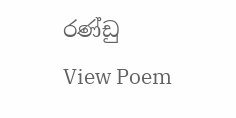රණ්ඩු
View Poem